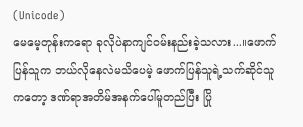(Unicode)
မေမေ့တုန်းကရော ခုလိုပဲနာကျင်ဝမ်းနည်းခဲ့သလား...။ဖောက်ပြန်သူက ဘယ်လိုနေလဲမသိပေမဲ့ ဖောက်ပြန်သူရဲ့သက်ဆိုင်သူကတော့ ဒဏ်ရာအတိမ်အနက်ပေါ်မူတည်ပြီး ပြို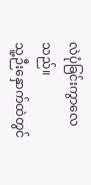လဲပုံခြင်းကွာလေသည်။
သူ့ဉီးနှောက်ထဲတွင်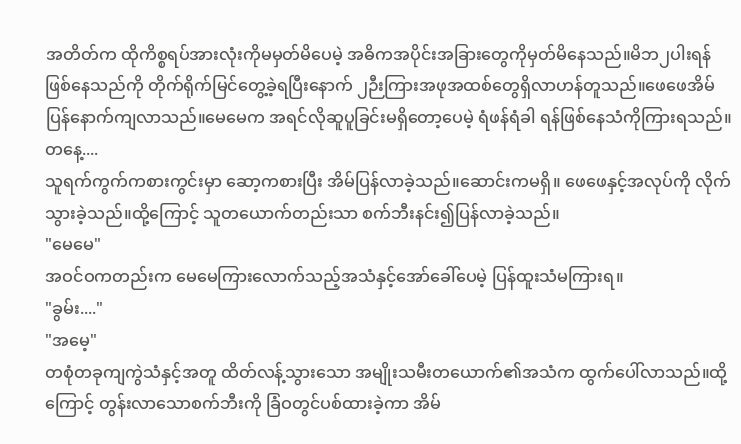အတိတ်က ထိုကိစ္စရပ်အားလုံးကိုမမှတ်မိပေမဲ့ အဓိကအပိုင်းအခြားတွေကိုမှတ်မိနေသည်။မိဘ၂ပါးရန်ဖြစ်နေသည်ကို တိုက်ရိုက်မြင်တွေ့ခဲ့ရပြီးနောက် ၂ဉီးကြားအဖုအထစ်တွေရှိလာဟန်တူသည်။ဖေဖေအိမ်ပြန်နောက်ကျလာသည်။မေမေက အရင်လိုဆူပူခြင်းမရှိတော့ပေမဲ့ ရံဖန်ရံခါ ရန်ဖြစ်နေသံကိုကြားရသည်။
တနေ့....
သူရက်ကွက်ကစားကွင်းမှာ ဆော့ကစားပြီး အိမ်ပြန်လာခဲ့သည်။ဆောင်းကမရှိ။ ဖေဖေနှင့်အလုပ်ကို လိုက်သွားခဲ့သည်။ထို့ကြောင့် သူတယောက်တည်းသာ စက်ဘီးနင်း၍ပြန်လာခဲ့သည်။
"မေမေ"
အဝင်ဝကတည်းက မေမေကြားလောက်သည့်အသံနှင့်အော်ခေါ်ပေမဲ့ ပြန်ထူးသံမကြားရ။
"ခွမ်း...."
"အမေ့"
တစုံတခုကျကွဲသံနှင့်အတူ ထိတ်လန့်သွားသော အမျိုးသမီးတယောက်၏အသံက ထွက်ပေါ်လာသည်။ထို့ကြောင့် တွန်းလာသောစက်ဘီးကို ခြံဝတွင်ပစ်ထားခဲ့ကာ အိမ်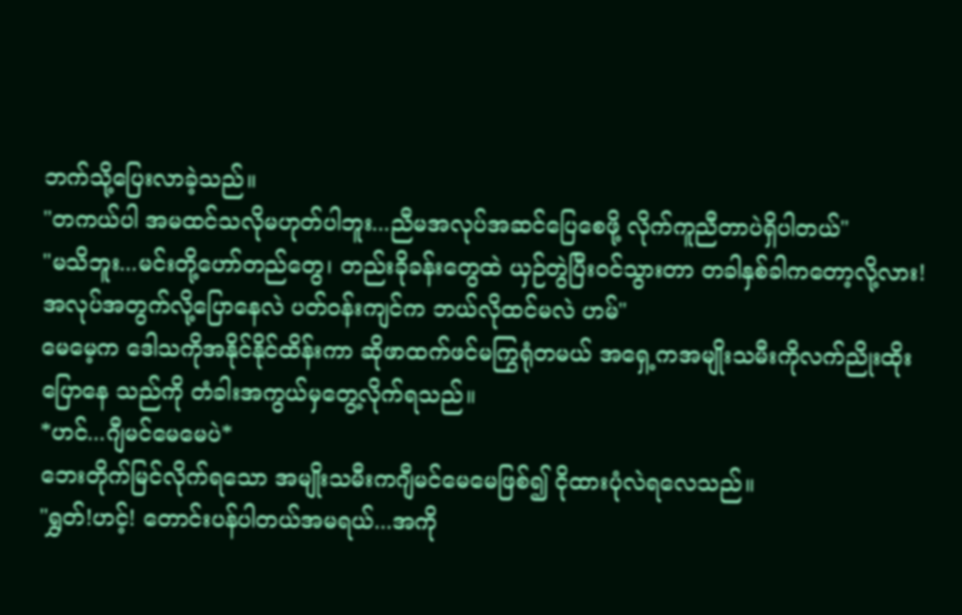ဘက်သို့ပြေးလာခဲ့သည်။
"တကယ်ပါ အမထင်သလိုမဟုတ်ပါဘူး...ညီမအလုပ်အဆင်ပြေစေဖို့ လိုက်ကူညီတာပဲရှိပါတယ်"
"မသိဘူး...မင်းတို့ဟော်တည်တွေ၊ တည်းခိုခန်းတွေထဲ ယှဉ်တွဲပြီးဝင်သွားတာ တခါနှစ်ခါကတော့လို့လား!အလုပ်အတွက်လို့ပြောနေလဲ ပတ်ဝန်းကျင်က ဘယ်လိုထင်မလဲ ဟမ်"
မေမေ့က ဒေါသကိုအနိုင်နိုင်ထိန်းကာ ဆိုဖာထက်ဖင်မကြွရုံတမယ် အရှေ့ကအမျိုးသမီးကိုလက်ညိုးထိုးပြောနေ သည်ကို တံခါးအကွယ်မှတွေ့လိုက်ရသည်။
*ဟင်...ဂျီမင်မေမေပဲ*
ဘေးတိုက်မြင်လိုက်ရသော အမျိုးသမီးကဂျီမင်မေမေဖြစ်၍ ငိုထားပုံလဲရလေသည်။
"ရွှတ်!ဟင့်! တောင်းပန်ပါတယ်အမရယ်...အကို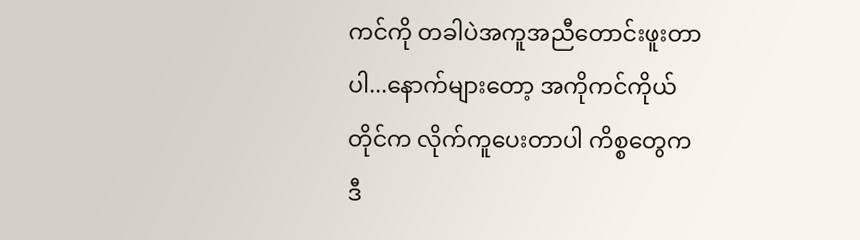ကင်ကို တခါပဲအကူအညီတောင်းဖူးတာပါ...နောက်များတော့ အကိုကင်ကိုယ်တိုင်က လိုက်ကူပေးတာပါ ကိစ္စတွေက ဒီ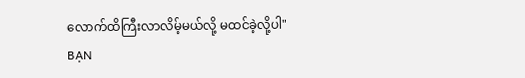လောက်ထိကြီးလာလိမ့်မယ်လို့ မထင်ခဲ့လို့ပါ"
BẠN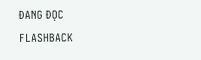ĐANG ĐỌC
FLASHBACK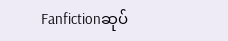Fanfictionဆုပ်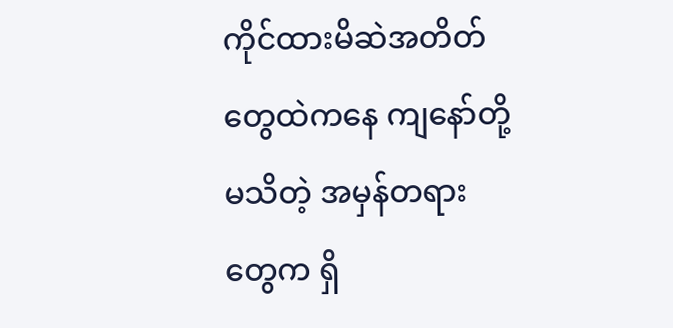ကိုင်ထားမိဆဲအတိတ်တွေထဲကနေ ကျနော်တို့မသိတဲ့ အမှန်တရားတွေက ရှိ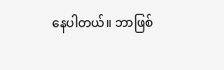နေပါတယ်။ ဘာဖြစ်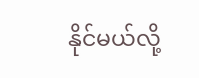နိုင်မယ်လို့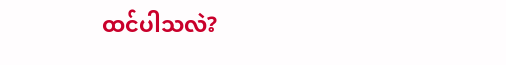ထင်ပါသလဲ?